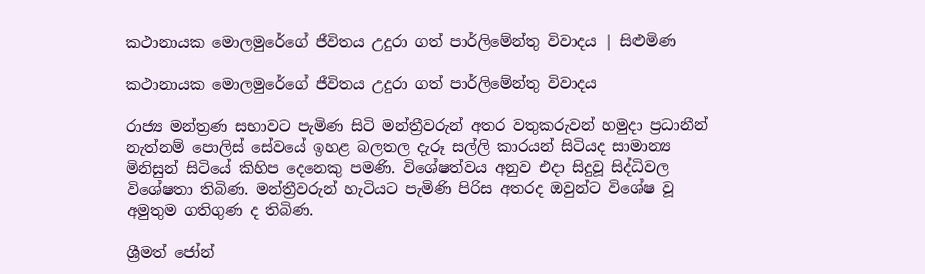කථානායක මොලමුරේගේ ජීවිතය උදුරා ගත් පාර්ලිමේන්තු විවාදය | සිළුමිණ

කථානායක මොලමුරේගේ ජීවිතය උදුරා ගත් පාර්ලිමේන්තු විවාදය

රාජ්‍ය මන්ත්‍රණ සභාවට පැමිණ සිටි මන්ත්‍රීවරුන් අතර වතුකරුවන් හමුදා ප්‍රධානීන් නැත්නම් පොලිස් සේවයේ ඉහළ බලතල දැරූ සල්ලි කාරයන් සිටියද සාමාන්‍ය මිනිසුන් සිටියේ කිහිප දෙනෙකු පමණි. විශේෂත්වය අනුව එදා සිදුවූ සිද්ධිවල විශේෂතා තිබිණ. මන්ත්‍රීවරුන් හැටියට පැමිණි පිරිස අතරද ඔවුන්ට විශේෂ වූ අමුතුම ගතිගුණ ද තිබිණ.

ශ්‍රීමත් ජෝන්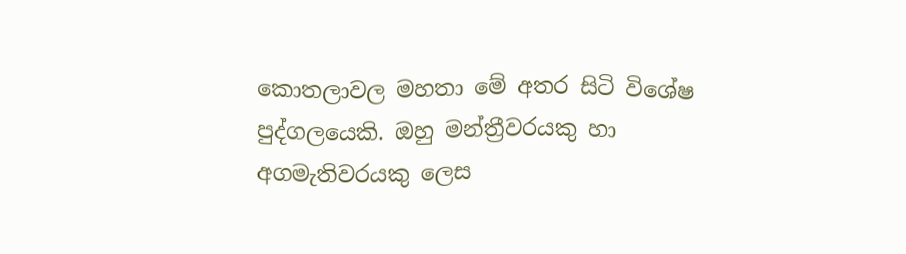කොතලාවල මහතා මේ අතර සිටි විශේෂ පුද්ගලයෙකි. ඔහු මන්ත්‍රීවරයකු හා අගමැතිවරයකු ලෙස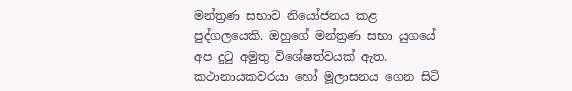මන්ත්‍රණ සභාව නියෝජනය කළ පුද්ගලයෙකි. ඔහුගේ මන්ත්‍රණ සභා යුගයේ අප දුටු අමුතු විශේෂත්වයක් ඇත. කථානායකවරයා හෝ මූලාසනය ගෙන සිටි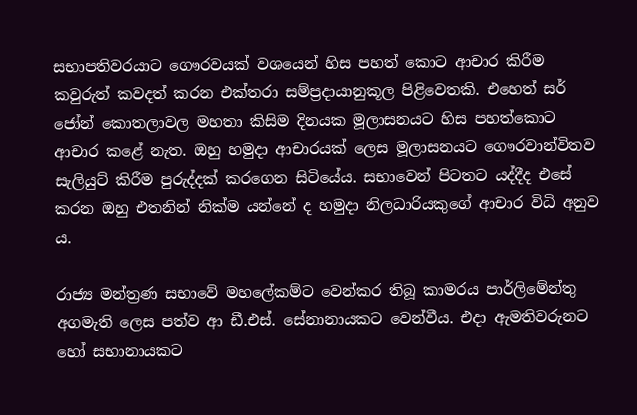සභාපතිවරයාට ගෞරවයක් වශයෙන් හිස පහත් කොට ආචාර කිරීම කවුරුත් කවදත් කරන එක්තරා සම්ප්‍රදායානුකූල පිළිවෙතකි. එහෙත් සර් ජෝන් කොතලාවල මහතා කිසිම දිනයක මූලාසනයට හිස පහත්කොට ආචාර කළේ නැත. ඔහු හමුදා ආචාරයක් ලෙස මූලාසනයට ගෞරවාන්විතව සැලියුට් කිරීම පුරුද්දක් කරගෙන සිටියේය. සභාවෙන් පිටතට යද්දීද එසේ කරන ඔහු එතනින් නික්ම යන්නේ ද හමුදා නිලධාරියකුගේ ආචාර විධි අනුව ය.

රාජ්‍ය මන්ත්‍රණ සභාවේ මහලේකම්ට වෙන්කර තිබූ කාමරය පාර්ලිමේන්තු අගමැති ලෙස පත්ව ආ ඩී.එස්. සේනානායකට වෙන්වීය. එදා ඇමතිවරුනට හෝ සභානායකට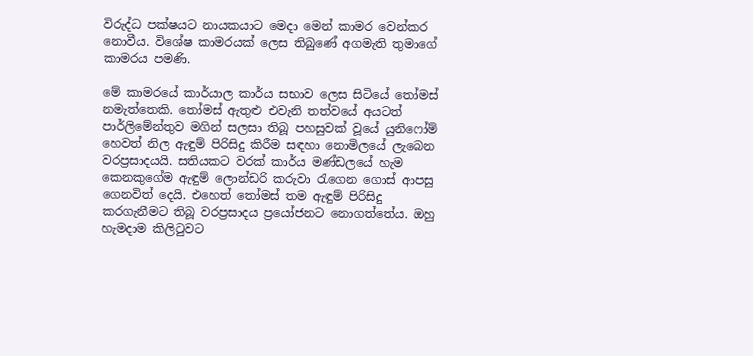විරුද්ධ පක්ෂයට නායකයාට මෙදා මෙන් කාමර වෙන්කර නොවීය. විශේෂ කාමරයක් ලෙස තිබුණේ අගමැති තුමාගේ කාමරය පමණි.

මේ කාමරයේ කාර්යාල කාර්ය සභාව ලෙස සිටියේ තෝමස් නමැත්තෙකි. තෝමස් ඇතුළු එවැනි තත්වයේ අයටත් පාර්ලිමේන්තුව මගින් සලසා තිබූ පහසුවක් වූයේ යුනිෆෝම් හෙවත් නිල ඇඳුම් පිරිසිදු කිරීම සඳහා නොමිලයේ ලැබෙන වරප්‍රසාදයයි. සතියකට වරක් කාර්ය මණ්ඩලයේ හැම කෙනකුගේම ඇඳුම් ලොන්ඩරි කරුවා රැගෙන ගොස් ආපසු ගෙනවිත් දෙයි. එහෙත් තෝමස් තම ඇඳුම් පිරිසිදු කරගැනීමට තිබූ වරප්‍රසාදය ප්‍රයෝජනට නොගත්තේය. ඔහු හැමදාම කිලිටුවට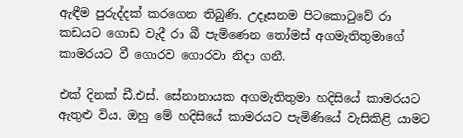ඇඳීම පුරුද්දක් කරගෙන තිබුණි. උදෑසනම පිටකොටුවේ රා කඩයට ගොඩ වැදී රා බී පැමිණෙන තෝමස් අගමැතිතුමාගේ කාමරයට වී ගොරව ගොරවා නිදා ගනී.

එක් දිනක් ඩී.එස්. සේනානායක අගමැතිතුමා හදිසියේ කාමරයට ඇතුළු විය. ඔහු මේ හදිසියේ කාමරයට පැමිණියේ වැසිකිළි යාමට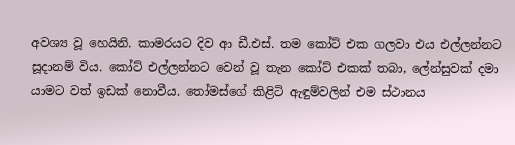අවශ්‍ය වූ හෙයිනි. කාමරයට දිව ආ ඩී.එස්. තම කෝට් එක ගලවා එය එල්ලන්නට සූදානම් විය. කෝට් එල්ලන්නට වෙන් වූ තැන කෝට් එකක් තබා, ලේන්සුවක් දමා යාමට වත් ඉඩක් නොවීය. තෝමස්ගේ කිළිටි ඇඳුම්වලින් එම ස්ථානය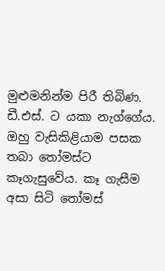මුළුමනින්ම පිරී තිබිණ. ඩී.එස්. ට යකා නැග්ගේය. ඔහු වැසිකිළියාම පසක තබා තෝමස්ට කෑගැසුවේය. කෑ ගැසීම අසා සිටි තෝමස්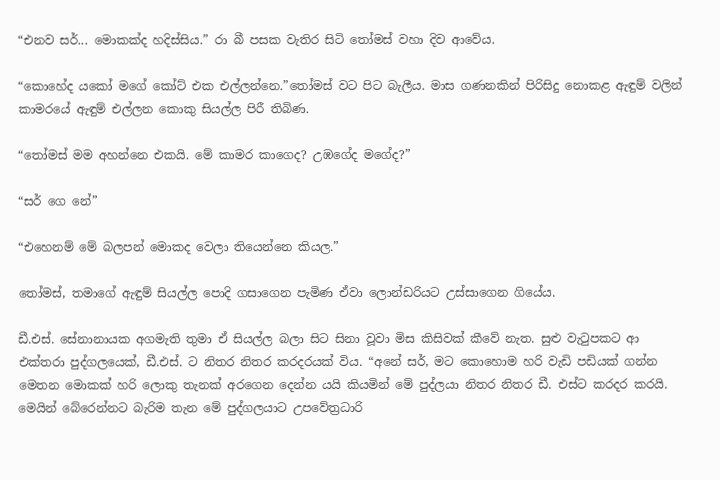“එනව සර්... මොකක්ද හදිස්සිය.” රා බී පසක වැතිර සිටි තෝමස් වහා දිව ආවේය.

“කොහේද යකෝ මගේ ‍කෝට් එක එල්ලන්නෙ.”තෝමස් වට පිට බැලීය. මාස ගණනකින් පිරිසිදු නොකළ ඇඳුම් වලින් කාමරයේ ඇඳුම් එල්ලන කොකු සියල්ල පිරී තිබිණ.

“තෝමස් මම අහන්නෙ එකයි. මේ කාමර කාගෙද? උඹගේද මගේද?”

“සර් ගෙ නේ”

“එහෙනම් මේ බලපන් මොකද වෙලා තියෙන්නෙ කියල.”

තෝමස්, තමාගේ ඇඳුම් සියල්ල පොදි ගසාගෙන පැමිණ ඒවා ලොන්ඩරියට උස්සාගෙන ගියේය.

ඩී.එස්. සේනානායක අගමැති තුමා ඒ සියල්ල බලා සිට සිනා වූවා මිස කිසිවක් කීවේ නැත. සුළු වැටුපකට ආ එක්තරා පුද්ගලයෙක්, ඩී.එස්. ට නිතර නිතර කරදරයක් විය. “අනේ සර්, මට කොහොම හරි වැඩි පඩියක් ගන්න මෙතන මොකක් හරි ලොකු තැනක් අරගෙන දෙන්න යයි කියමින් මේ පුද්ලයා නිතර නිතර ඩී. එස්ට කරදර කරයි. මෙයින් බේරෙන්නට බැරිම තැන මේ පුද්ගලයාට උපවේත්‍රධාරි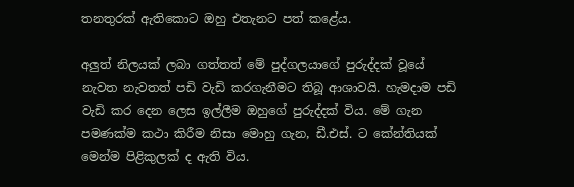තනතුරක් ඇතිකොට ඔහු එතැනට පත් කළේය.

අලුත් නිලයක් ලබා ගත්තත් මේ පුද්ගලයාගේ පුරුද්දක් වූයේ නැවත නැවතත් පඩි වැඩි කරගැනීමට තිබූ ආශාවයි. හැමදාම පඩි වැඩි කර දෙන ලෙස ඉල්ලීම ඔහුගේ පුරුද්දක් විය. මේ ගැන පමණක්ම කථා කිරීම නිසා මොහු ගැන, ඩී.එස්. ට කේන්තියක් මෙන්ම පිළිකුලක් ද ඇති විය.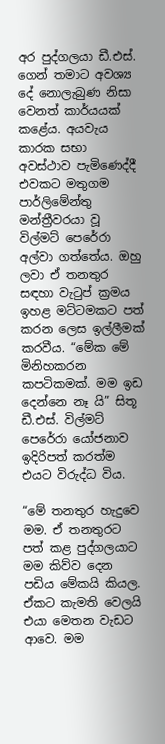අර පුද්ගලයා ඩී.එස්. ගෙන් තමාට අවශ්‍ය දේ නොලැබුණ නිසා වෙනත් කාර්යයක් කළේය. අයවැය කාරක සභා අවස්ථාව පැමිණෙද්දී එවකට මතුගම පාර්ලිමේන්තු මන්ත්‍රීවරයා වූ විල්මට් පෙරේරා අල්වා ගත්තේය. ඔහු ලවා ඒ තනතුර සඳහා වැටුප් ක්‍රමය ඉහළ මට්ටමකට පත් කරන ලෙස ඉල්ලීමක් කරවීය. “මේක මේ මිනිහකරන කපටිකමක්. මම ඉඩ දෙන්නෙ නෑ යි” සිතූ ඩී.එස්. විල්මට් පෙරේරා යෝජනාව ඉදිරිපත් කරත්ම එයට විරුද්ධ විය.

“මේ තනතුර හැදුවෙ මම. ඒ තනතුරට පත් කළ පුද්ගලයාට මම කිව්ව දෙන පඩිය මේකයි කියල. ඒකට කැමති වෙලයි එයා මෙතන වැඩට ආවෙ. මම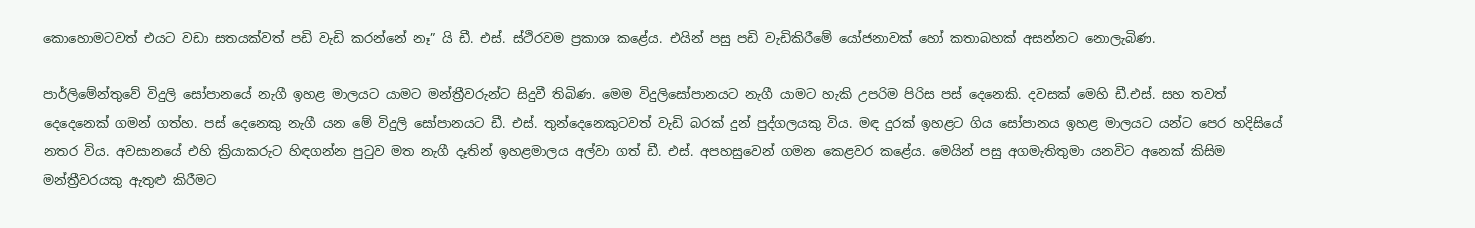කොහොමටවත් එයට වඩා සතයක්වත් පඩි වැඩි කරන්නේ නෑ” යි ඩී. එස්. ස්ථිරවම ප්‍රකාශ කළේය. එයින් පසු පඩි වැඩිකිරීමේ යෝජනාවක් හෝ කතාබහක් අසන්නට නොලැබිණ.

පාර්ලිමේන්තුවේ විදුලි සෝපානයේ නැගී ඉහළ මාලයට යාමට මන්ත්‍රීවරුන්ට සිදුවී තිබිණ. මෙම විදුලිසෝපානයට නැගී යාමට හැකි උපරිම පිරිස පස් දෙනෙකි. දවසක් මෙහි ඩී.එස්. සහ තවත් දෙදෙනෙක් ගමන් ගත්හ. පස් දෙනෙකු නැගී යන මේ විදුලි සෝපානයට ඩී. එස්. තුන්දෙනෙකුටවත් වැඩි බරක් දුන් පුද්ගලයකු විය. මඳ දුරක් ඉහළට ගිය සෝපානය ඉහළ මාලයට යන්ට පෙර හදිසියේ නතර විය. අවසානයේ එහි ක්‍රියාකරුට හිඳගන්න පුටුව මත නැගී දෑතින් ඉහළමාලය අල්වා ගත් ඩී. එස්. අපහසුවෙන් ගමන කෙළවර කළේය. මෙයින් පසු අගමැතිතුමා යනවිට අනෙක් කිසිම මන්ත්‍රීවරයකු ඇතුළු කිරීමට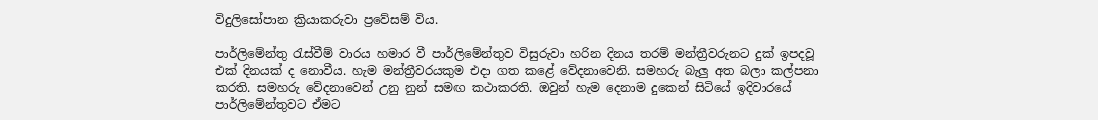විදුලිසෝපාන ක්‍රියාකරුවා ප්‍රවේසම් විය.

පාර්ලිමේන්තු රැස්වීම් වාරය හමාර වී පාර්ලිමේන්තුව විසුරුවා හරින දිනය තරම් මන්ත්‍රීවරුනට දුක් ඉපදවූ එක් දිනයක් ද නොවීය. හැම මන්ත්‍රීවරයකුම එදා ගත කළේ වේදනාවෙනි. සමහරු බැලු අත බලා කල්පනා කරති. සමහරු වේදනාවෙන් උනු නුන් සමඟ කථාකරති. ඔවුන් හැම දෙනාම දුකෙන් සිටියේ ඉදිවාරයේ පාර්ලිමේන්තුවට ඒමට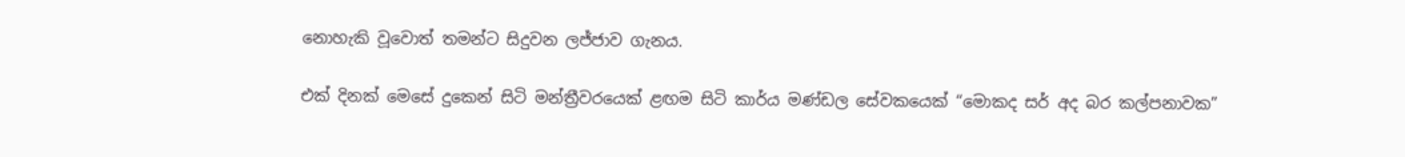නොහැකි වූවොත් තමන්ට සිදුවන ලජ්ජාව ගැනය.

එක් දිනක් මෙසේ දුකෙන් සිටි මන්ත්‍රීවරයෙක් ළඟම සිටි කාර්ය මණ්ඩල සේවකයෙක් “මොකද සර් අද බර කල්පනාවක”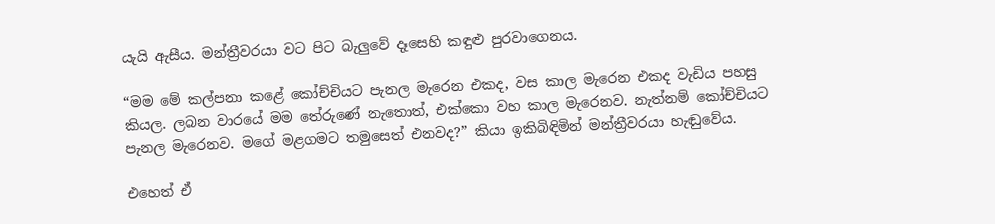යැයි ඇසීය. මන්ත්‍රීවරයා වට පිට බැලුවේ දෑසෙහි කඳුළු පුරවාගෙනය.

“මම මේ කල්පනා කළේ කෝච්චියට පැනල මැරෙන එකද, වස කාල මැරෙන එකද වැඩිය පහසු කියල. ලබන වාරයේ මම තේරුණේ නැතොත්, එක්කො වහ කාල මැරෙනව. නැත්නම් කෝච්චියට පැනල මැරෙනව. මගේ මළගමට තමුසෙත් එනවද?” කියා ඉකිබිඳිමින් මන්ත්‍රීවරයා හැඬුවේය.

එහෙත් ඒ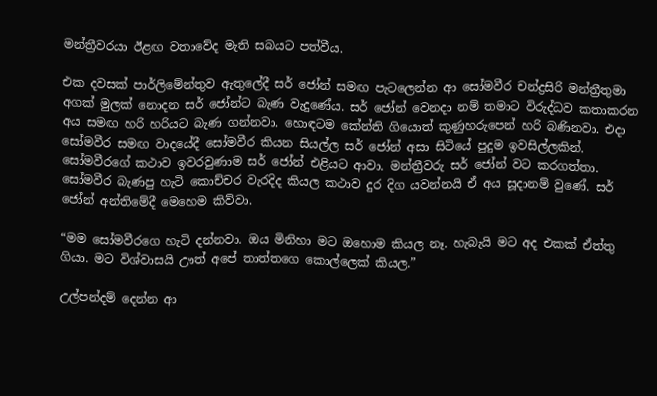මන්ත්‍රීවරයා ඊළඟ වතාවේද මැති සබයට පත්වීය.

එක දවසක් පාර්ලිමේන්තුව ඇතුලේදී සර් ජෝන් සමඟ පැටලෙන්න ආ සෝමවීර චන්ද්‍රසිරි මන්ත්‍රීතුමා අගක් මුලක් නොදන සර් ජෝන්ට බැණ වැදුණේය. සර් ජෝන් වෙනදා නම් තමාට විරුද්ධව කතාකරන අය සමඟ හරි හරියට බැණ ගන්නවා. හොඳටම කේන්ති ගියොත් කුණුහරුපෙන් හරි බණිනවා. එදා සෝමවීර සමඟ වාදයේදී සෝමවීර කියන සියල්ල සර් ජෝන් අසා සිටියේ පුදුම ඉවසිල්ලකින්. සෝමවීරගේ කථාව ඉවරවුණාම සර් ජෝන් එළියට ආවා. මන්ත්‍රීවරු සර් ජෝන් වට කරගත්තා. සෝමවීර බැණපු හැටි කොච්චර වැරදිද කියල කථාව දුර දිග යවන්නයි ඒ අය සූදානම් වුණේ. සර් ජෝන් අන්තිමේදී මෙහෙම කිව්වා.

“මම සෝමවීරගෙ හැටි දන්නවා. ඔය මිනිහා මට ඔහොම කියල නෑ. හැබැයි මට අද එකක් ඒත්තු ගියා. මට විශ්වාසයි ඌත් අපේ තාත්තගෙ කොල්ලෙක් කියල.”

උල්පන්දම් දෙන්න ආ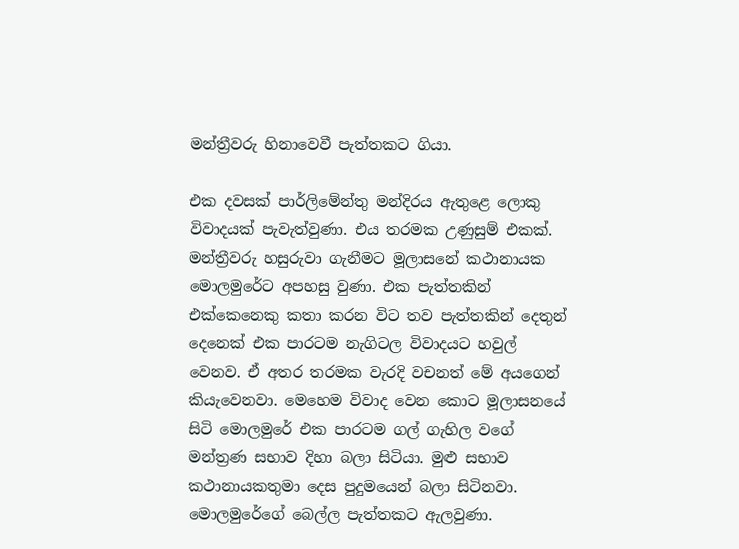මන්ත්‍රීවරු හිනාවෙවී පැත්තකට ගියා.

එක දවසක් පාර්ලිමේන්තු මන්දිරය ඇතුළෙ ලොකු විවාදයක් පැවැත්වුණා. එය තරමක උණුසුම් එකක්. මන්ත්‍රීවරු හසුරුවා ගැනීමට මූලාසනේ කථානායක මොලමුරේට අපහසු වුණා. එක පැත්තකින් එක්කෙනෙකු කතා කරන විට තව පැත්තකින් දෙතුන් දෙනෙක් එක පාරටම නැගිටල විවාදයට හවුල් වෙනව. ඒ අතර තරමක වැරදි වචනත් මේ අයගෙන් කියැවෙනවා. මෙහෙම විවාද වෙන කොට මූලාසනයේ සිටි මොලමුරේ එක පාරටම ගල් ගැහිල වගේ මන්ත්‍රණ සභාව දිහා බලා සිටියා. මුළු සභාව කථානායකතුමා දෙස පුදුමයෙන් බලා සිටිනවා. මොලමුරේගේ බෙල්ල පැත්තකට ඇලවුණා.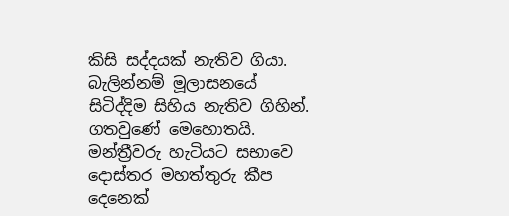කිසි සද්දයක් නැතිව ගියා. බැලින්නම් මූලාසනයේ සිටිද්දිම සිහිය නැතිව ගිහින්. ගතවුණේ මෙහොතයි. මන්ත්‍රීවරු හැටියට සභාවෙ දොස්තර මහත්තුරු කීප දෙනෙක්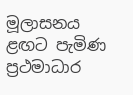මූලාසනය ළඟට පැමිණ ප්‍රථමාධාර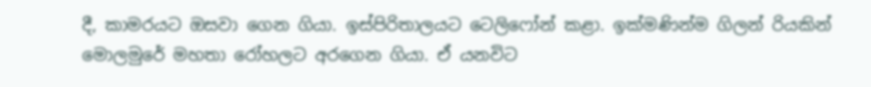දී, කාමරයට ඔසවා ගෙන ගියා. ඉස්පිරිතාලයට ටෙලිෆෝන් කළා. ඉක්මණින්ම ගිලන් රියකින් මොලමුරේ මහතා රෝහලට අරගෙන ගියා. ඒ යනවිට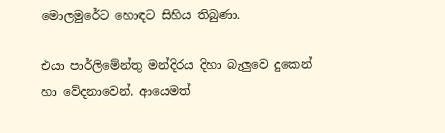මොලමුරේට හොඳට සිහිය තිබුණා.

එයා පාර්ලිමේන්තු මන්දිරය දිහා බැලුවෙ දුකෙන් හා වේදනාවෙන්. ආයෙමත්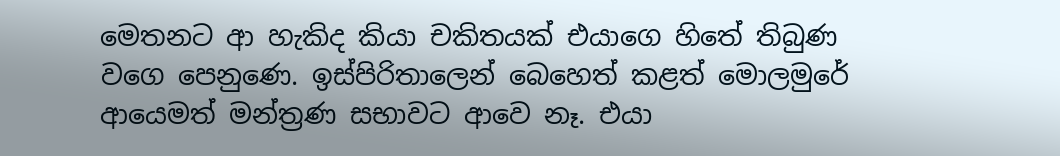මෙතනට ආ හැකිද කියා චකිතයක් එයාගෙ හිතේ තිබුණ වගෙ පෙනුණෙ. ඉස්පිරිතාලෙන් බෙහෙත් කළත් මොලමුරේ ආයෙමත් මන්ත්‍රණ සභාවට ආවෙ නෑ. එයා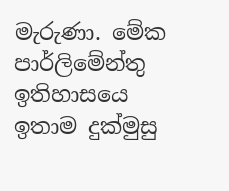මැරුණා. මේක පාර්ලිමේන්තු ඉතිහාසයෙ ඉතාම දුක්මුසු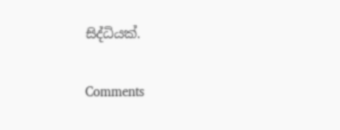සිද්ධියක්.

Comments